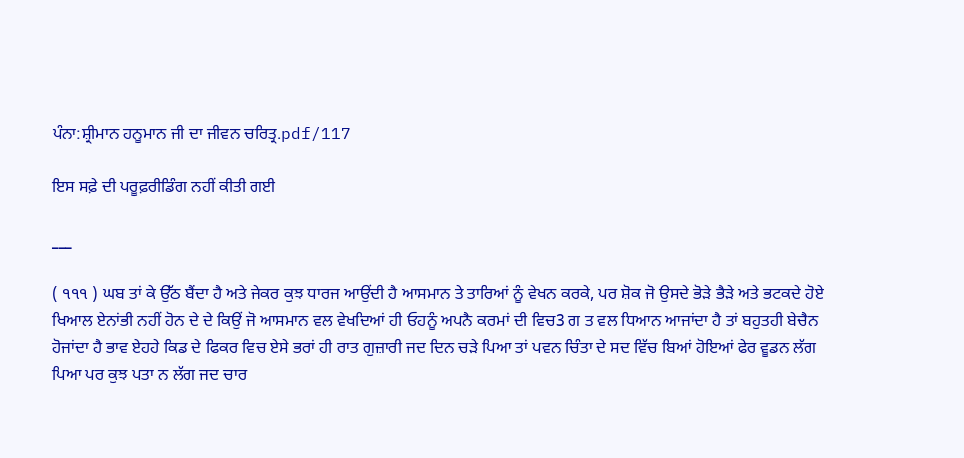ਪੰਨਾ:ਸ਼੍ਰੀਮਾਨ ਹਨੂਮਾਨ ਜੀ ਦਾ ਜੀਵਨ ਚਰਿਤ੍ਰ.pdf/117

ਇਸ ਸਫ਼ੇ ਦੀ ਪਰੂਫ਼ਰੀਡਿੰਗ ਨਹੀਂ ਕੀਤੀ ਗਈ

___

( ੧੧੧ ) ਘਬ ਤਾਂ ਕੇ ਉੱਠ ਬੈਂਦਾ ਹੈ ਅਤੇ ਜੇਕਰ ਕੁਝ ਧਾਰਜ ਆਉਂਦੀ ਹੈ ਆਸਮਾਨ ਤੇ ਤਾਰਿਆਂ ਨੂੰ ਵੇਖਨ ਕਰਕੇ, ਪਰ ਸ਼ੋਕ ਜੋ ਉਸਦੇ ਭੋੜੇ ਭੈੜੇ ਅਤੇ ਭਟਕਦੇ ਹੋਏ ਖਿਆਲ ਏਨਾਂਭੀ ਨਹੀਂ ਹੋਨ ਦੇ ਦੇ ਕਿਉਂ ਜੋ ਆਸਮਾਨ ਵਲ ਵੇਖਦਿਆਂ ਹੀ ਓਹਨੂੰ ਅਪਨੈ ਕਰਮਾਂ ਦੀ ਵਿਚ3 ਗ ਤ ਵਲ ਧਿਆਨ ਆਜਾਂਦਾ ਹੈ ਤਾਂ ਬਹੁਤਹੀ ਬੇਚੈਨ ਹੋਜਾਂਦਾ ਹੈ ਭਾਵ ਏਹਹੇ ਕਿਡ ਦੇ ਫਿਕਰ ਵਿਚ ਏਸੇ ਭਰਾਂ ਹੀ ਰਾਤ ਗੁਜ਼ਾਰੀ ਜਦ ਦਿਨ ਚੜੇ ਪਿਆ ਤਾਂ ਪਵਨ ਚਿੰਤਾ ਦੇ ਸਦ ਵਿੱਚ ਬਿਆਂ ਹੋਇਆਂ ਫੇਰ ਵੂਡਨ ਲੱਗ ਪਿਆ ਪਰ ਕੁਝ ਪਤਾ ਨ ਲੱਗ ਜਦ ਚਾਰ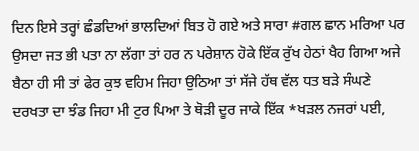ਦਿਨ ਇਸੇ ਤਰ੍ਹਾਂ ਛੰਡਦਿਆਂ ਭਾਲਦਿਆਂ ਬਿਤ ਹੋ ਗਏ ਅਤੇ ਸਾਰਾ #ਗਲ ਛਾਨ ਮਰਿਆ ਪਰ ਉਸਦਾ ਜਤ ਭੀ ਪਤਾ ਨਾ ਲੱਗਾ ਤਾਂ ਹਰ ਨ ਪਰੇਸ਼ਾਨ ਹੋਕੇ ਇੱਕ ਰੁੱਖ ਹੇਠਾਂ ਖੈਹ ਗਿਆ ਅਜੇ ਬੈਠਾ ਹੀ ਸੀ ਤਾਂ ਫੇਰ ਕੁਝ ਵਹਿਮ ਜਿਹਾ ਉਠਿਆ ਤਾਂ ਸੱਜੇ ਹੱਥ ਵੱਲ ਧਤ ਬੜੇ ਸੰਘਣੇ ਦਰਖਤਾ ਦਾ ਝੰਡ ਜਿਹਾ ਮੀ ਟੁਰ ਪਿਆ ਤੇ ਥੋੜੀ ਦੂਰ ਜਾਕੇ ਇੱਕ *ਖੜਲ ਨਜਰਾਂ ਪਈ,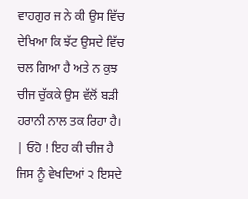ਵਾਹਗੁਰ ਜ ਨੇ ਕੀ ਉਸ ਵਿੱਚ ਦੇਖਿਆ ਕਿ ਝੱਟ ਉਸਦੇ ਵਿੱਚ ਚਲ ਗਿਆ ਹੈ ਅਤੇ ਨ ਕੁਝ ਚੀਜ ਚੁੱਕਕੇ ਉਸ ਵੱਲੋਂ ਬੜੀ ਹਰਾਨੀ ਨਾਲ ਤਕ ਰਿਹਾ ਹੈ। | ਓਹੋ ! ਇਹ ਕੀ ਚੀਜ ਹੈ ਜਿਸ ਨੂੰ ਵੇਖਦਿਆਂ ੨ ਇਸਦੇ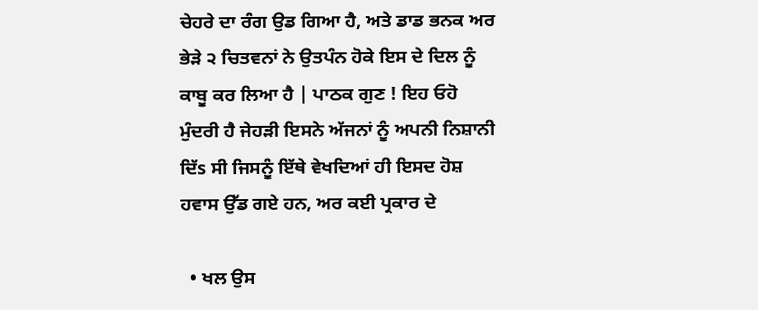ਚੇਹਰੇ ਦਾ ਰੰਗ ਉਡ ਗਿਆ ਹੈ, ਅਤੇ ਡਾਡ ਭਨਕ ਅਰ ਭੇੜੇ ੨ ਚਿਤਵਨਾਂ ਨੇ ਉਤਪੰਨ ਹੋਕੇ ਇਸ ਦੇ ਦਿਲ ਨੂੰ ਕਾਬੂ ਕਰ ਲਿਆ ਹੈ | ਪਾਠਕ ਗੁਣ ! ਇਹ ਓਹੋ ਮੁੰਦਰੀ ਹੈ ਜੇਹੜੀ ਇਸਨੇ ਅੱਜਨਾਂ ਨੂੰ ਅਪਨੀ ਨਿਸ਼ਾਨੀ ਦਿੱs ਸੀ ਜਿਸਨੂੰ ਇੱਥੇ ਵੇਖਦਿਆਂ ਹੀ ਇਸਦ ਹੋਸ਼ ਹਵਾਸ ਉੱਡ ਗਏ ਹਨ, ਅਰ ਕਈ ਪ੍ਰਕਾਰ ਦੇ

  • ਖਲ ਉਸ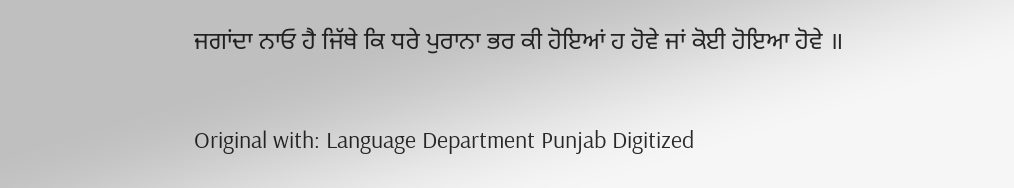ਜਗਾਂਦਾ ਨਾਓ ਹੈ ਜਿੱਥੇ ਕਿ ਧਰੇ ਪੁਰਾਨਾ ਭਰ ਕੀ ਹੋਇਆਂ ਹ ਹੋਵੇ ਜਾਂ ਕੋਈ ਹੋਇਆ ਹੋਵੇ ॥

Original with: Language Department Punjab Digitized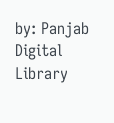by: Panjab Digital Library